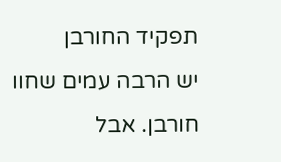תפקיד החורבן
יש הרבה עמים שחוו חורבן. אבל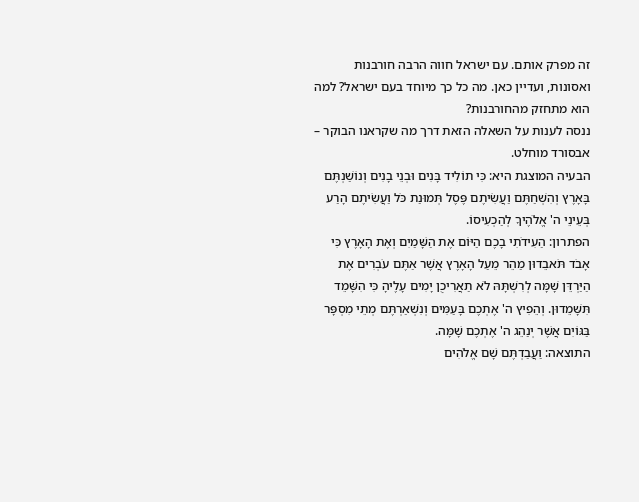זה מפרק אותם. עם ישראל חווה הרבה חורבנות ואסונות, ועדיין כאן. מה כל כך מיוחד בעם ישראל? למה הוא מתחזק מהחורבנות?
ננסה לענות על השאלה הזאת דרך מה שקראנו הבוקר – אבסורד מוחלט.
הבעיה המוצגת היא: כִּי תוֹלִיד בָּנִים וּבְנֵי בָנִים וְנוֹשַׁנְתֶּם בָּאָרֶץ וְהִשְׁחַתֶּם וַעֲשִׂיתֶם פֶּסֶל תְּמוּנַת כֹּל וַעֲשִׂיתֶם הָרַע בְּעֵינֵי ה' אֱלֹהֶיךָ לְהַכְעִיסוֹ.
הפתרון: הַעִידֹתִי בָכֶם הַיּוֹם אֶת הַשָּׁמַיִם וְאֶת הָאָרֶץ כִּי אָבֹד תֹּאבֵדוּן מַהֵר מֵעַל הָאָרֶץ אֲשֶׁר אַתֶּם עֹבְרִים אֶת הַיַּרְדֵּן שָׁמָּה לְרִשְׁתָּהּ לֹא תַאֲרִיכֻן יָמִים עָלֶיהָ כִּי הִשָּׁמֵד תִּשָּׁמֵדוּן. וְהֵפִיץ ה' אֶתְכֶם בָּעַמִּים וְנִשְׁאַרְתֶּם מְתֵי מִסְפָּר בַּגּוֹיִם אֲשֶׁר יְנַהֵג ה' אֶתְכֶם שָׁמָּה.
התוצאה: וַעֲבַדְתֶּם שָׁם אֱלֹהִים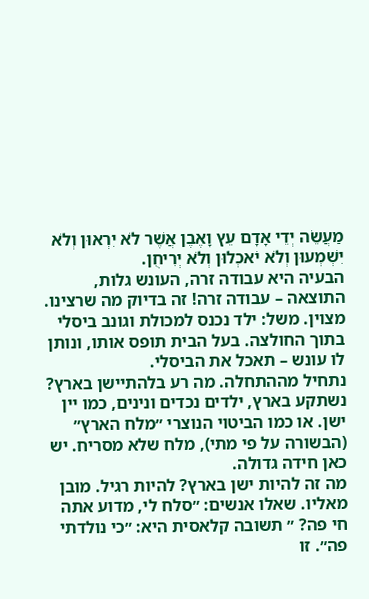מַעֲשֵׂה יְדֵי אָדָם עֵץ וָאֶבֶן אֲשֶׁר לֹא יִרְאוּן וְלֹא יִשְׁמְעוּן וְלֹא יֹאכְלוּן וְלֹא יְרִיחֻן.
הבעיה היא עבודה זרה, העונש גלות, התוצאה – עבודה זרה! זה בדיוק מה שרצינו. מצוין. משל: ילד נכנס למכולת וגונב ביסלי בתוך החולצה. בעל הבית תופס אותו, ונותן לו עונש – תאכל את הביסלי.
נתחיל מההתחלה. מה רע בלהתיישן בארץ? נשתקע בארץ, ילדים נכדים ונינים, כמו יין ישן. או כמו הביטוי הנוצרי ״מלח הארץ״ (הבשורה על פי מתי), מלח שלא מסריח. יש כאן חידה גדולה.
מה זה להיות ישן בארץ? להיות רגיל. מובן מאליו. שאלו אנשים: ״סלח לי, מדוע אתה חי פה? ״ תשובה קלאסית היא: ״כי נולדתי פה״. זו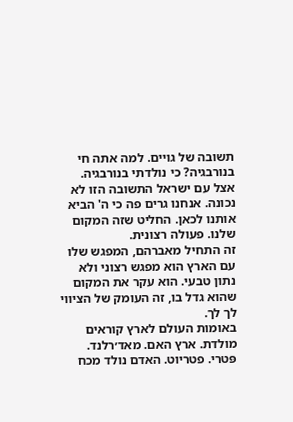תשובה של גויים. למה אתה חי בנורבגיה? כי נולדתי בנורבגיה. אצל עם ישראל התשובה הזו לא נכונה. אנחנו גרים פה כי ה' הביא אותנו לכאן. החליט שזה המקום שלנו. פעולה רצונית.
זה התחיל מאברהם, המפגש שלו עם הארץ הוא מפגש רצוני ולא נתון טבעי. הוא עקר את המקום שהוא גדל בו, זה העומק של הציווי לך לך.
באומות העולם לארץ קוראים מולדת. ארץ האם. מאד׳רלנד. פּטרי. פטריוט. האדם נולד מכח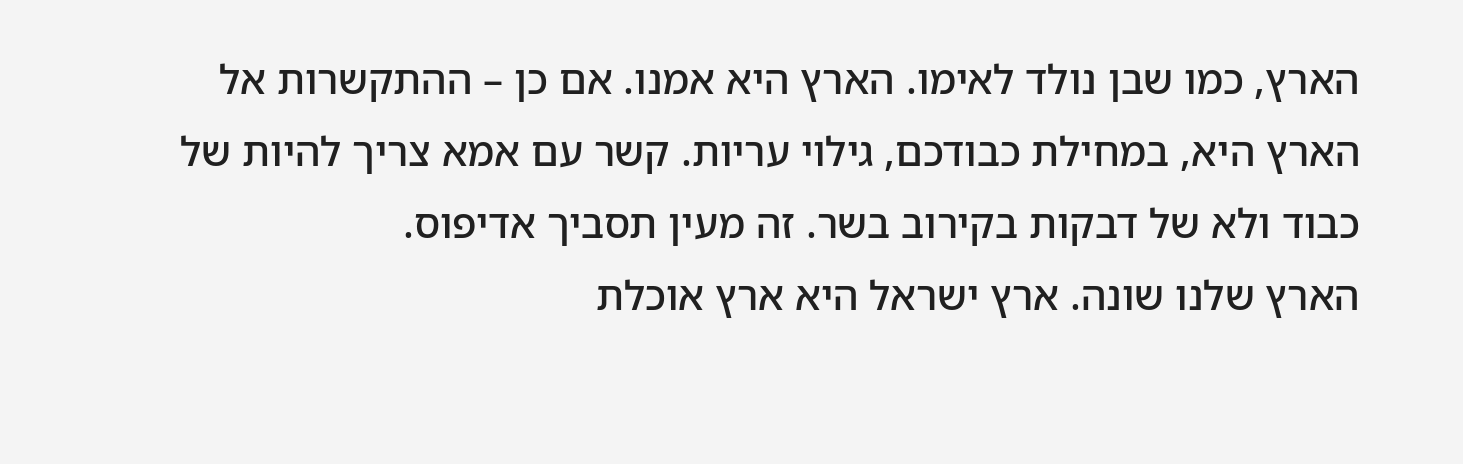הארץ, כמו שבן נולד לאימו. הארץ היא אמנו. אם כן – ההתקשרות אל הארץ היא, במחילת כבודכם, גילוי עריות. קשר עם אמא צריך להיות של כבוד ולא של דבקות בקירוב בשר. זה מעין תסביך אדיפוס.
הארץ שלנו שונה. ארץ ישראל היא ארץ אוכלת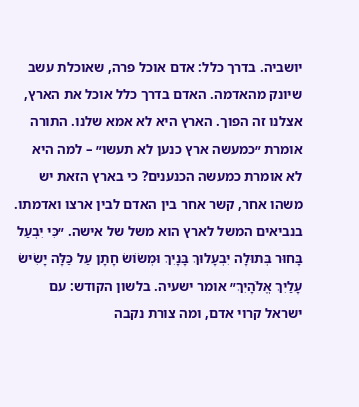יושביה. בדרך כלל: אדם אוכל פרה, שאוכלת עשב שיונק מהאדמה. האדם בדרך כלל אוכל את הארץ, אצלנו זה הפוך. הארץ היא לא אמא שלנו. התורה אומרת ״כמעשה ארץ כנען לא תעשו״ – למה היא לא אומרת כמעשה הכנענים? כי בארץ הזאת יש משהו אחר, קשר אחר בין האדם לבין ארצו ואדמתו.
בנביאים המשל לארץ הוא משל של אישה. ״כִּי יִבְעַל בָּחוּר בְּתוּלָה יִבְעָלוּךְ בָּנָיִךְ וּמְשׂוֹשׂ חָתָן עַל כַּלָּה יָשִׂישׂ עָלַיִךְ אֱלֹהָיִךְ״ אומר ישעיה. בלשון הקודש: עם ישראל קרוי אדם, ומה צורת נקבה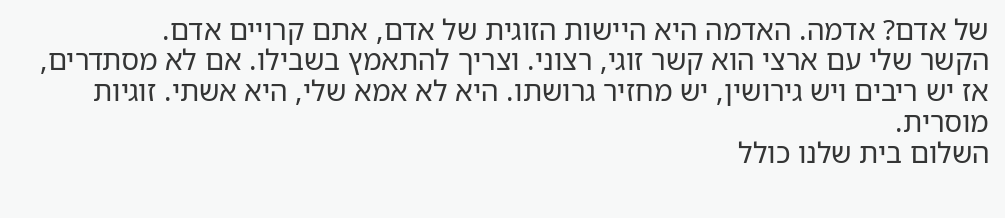של אדם? אדמה. האדמה היא היישות הזוגית של אדם, אתם קרויים אדם.
הקשר שלי עם ארצי הוא קשר זוגי, רצוני. וצריך להתאמץ בשבילו. אם לא מסתדרים, אז יש ריבים ויש גירושין, יש מחזיר גרושתו. היא לא אמא שלי, היא אשתי. זוגיות מוסרית.
השלום בית שלנו כולל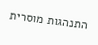התנהגות מוסרית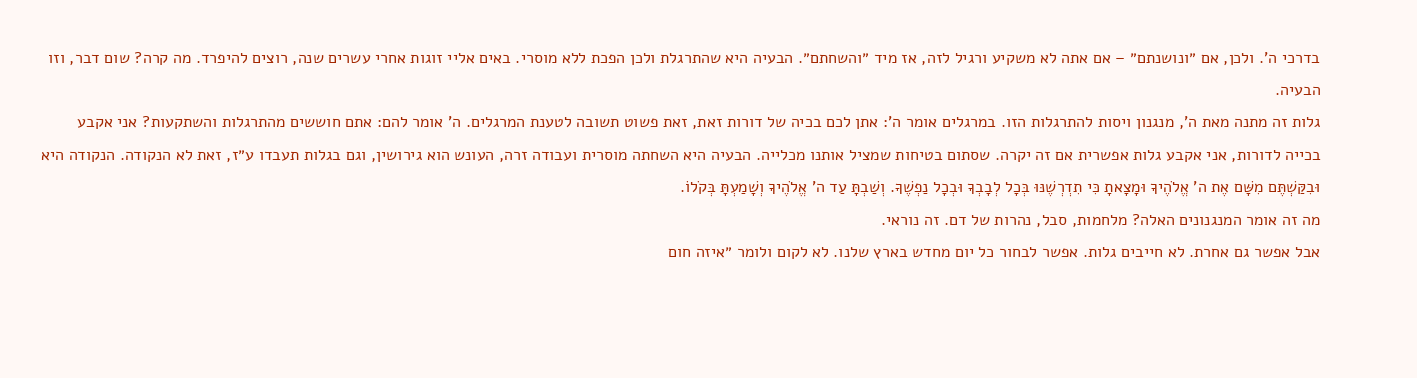בדרכי ה'. ולכן, אם ״ונושנתם״ – אם אתה לא משקיע ורגיל לזה, אז מיד ״והשחתם״. הבעיה היא שהתרגלת ולכן הפכת ללא מוסרי. באים אליי זוגות אחרי עשרים שנה, רוצים להיפרד. מה קרה? שום דבר, וזו הבעיה.
גלות זה מתנה מאת ה', מנגנון ויסות להתרגלות הזו. במרגלים אומר ה': אתן לכם בכיה של דורות זאת, זאת פשוט תשובה לטענת המרגלים. ה' אומר להם: אתם חוששים מהתרגלות והשתקעות? אני אקבע בכייה לדורות, אני אקבע גלות אפשרית אם זה יקרה. שסתום בטיחות שמציל אותנו מכלייה. הבעיה היא השחתה מוסרית ועבודה זרה, העונש הוא גירושין, וגם בגלות תעבדו ע״ז, זאת לא הנקודה. הנקודה היא וּבִקַּשְׁתֶּם מִשָּׁם אֶת ה' אֱלֹהֶיךָ וּמָצָאתָ כִּי תִדְרְשֶׁנּוּ בְּכָל לְבָבְךָ וּבְכָל נַפְשֶׁךָ. וְשַׁבְתָּ עַד ה' אֱלֹהֶיךָ וְשָׁמַעְתָּ בְּקֹלוֹ.
מה זה אומר המנגנונים האלה? מלחמות, סבל, נהרות של דם. זה נוראי.
אבל אפשר גם אחרת. לא חייבים גלות. אפשר לבחור כל יום מחדש בארץ שלנו. לא לקום ולומר ״איזה חום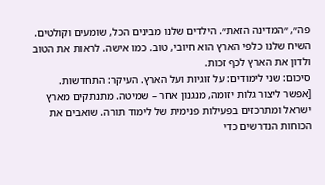פה״, ״המדינה הזאת״. הילדים שלנו מבינים הכל, שומעים וקולטים. השיח שלנו כלפי הארץ הוא חיובי, טוב. כמו אישה. לראות את הטוב ולדון את הארץ לכף זכות.
סיכום: שני לימודים: על זוגיות ועל הארץ. העיקר: התחדשות.
[אפשר ליצור גלות יזומה, מנגנון אחר – שמיטה. מתנתקים מארץ ישראל ומתרכזים בפעילות פנימית של לימוד תורה. שואבים את הכוחות הנדרשים כדי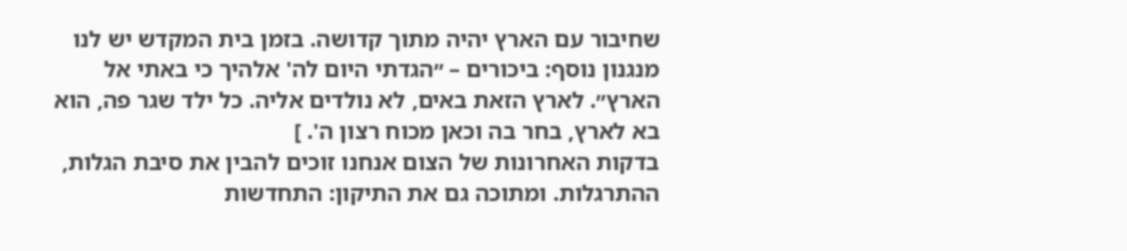שחיבור עם הארץ יהיה מתוך קדושה. בזמן בית המקדש יש לנו מנגנון נוסף: ביכורים – ״הגדתי היום לה' אלהיך כי באתי אל הארץ״. לארץ הזאת באים, לא נולדים אליה. כל ילד שגר פה, הוא בא לארץ, בחר בה וכאן מכוח רצון ה'. ]
בדקות האחרונות של הצום אנחנו זוכים להבין את סיבת הגלות, ההתרגלות. ומתוכה גם את התיקון: התחדשות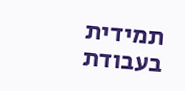תמידית בעבודת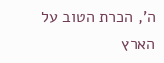ה', הכרת הטוב על הארץ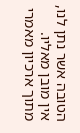הטובה אשר נתן לנו, אין מובן מאליו.
מתוך ארכיון מאמרי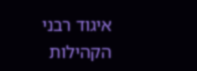איגוד רבני הקהילות